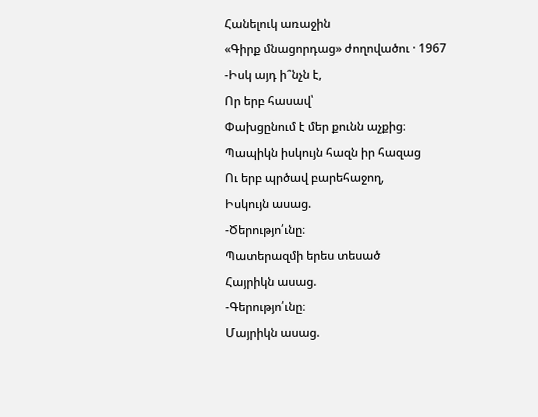Հանելուկ առաջին
«Գիրք մնացորդաց» ժողովածու · 1967
-Իսկ այդ ի՞նչն է,
Որ երբ հասավ՝
Փախցընում է մեր քունն աչքից։
Պապիկն իսկույն հազն իր հազաց
Ու երբ պրծավ բարեհաջող,
Իսկույն ասաց.
-Ծերությո՛ւնը։
Պատերազմի երես տեսած
Հայրիկն ասաց.
-Գերությո՛ւնը։
Մայրիկն ասաց.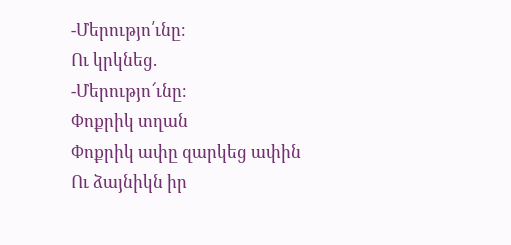-Մերությո՛ւնը։
Ու կրկնեց.
-Մերությո՜ւնը։
Փոքրիկ տղան
Փոքրիկ ափը զարկեց ափին
Ու ձայնիկն իր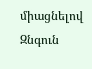միացնելով
Զնգուն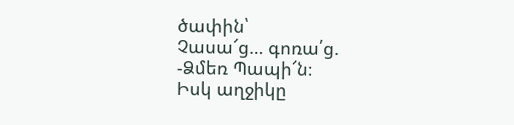ծափին՝
Չասա՜ց… գոռա՛ց.
-Ձմեռ Պապի՜ն։
Իսկ աղջիկը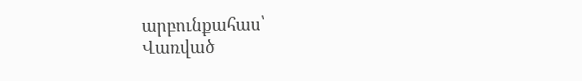արբունքահաս՝
Վառված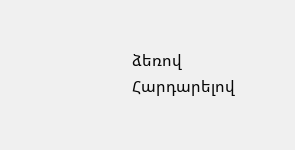ձեռով
Հարդարելով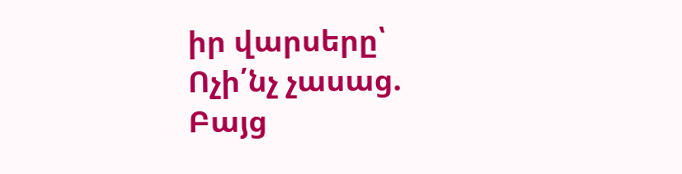իր վարսերը՝
Ոչի՛նչ չասաց.
Բայց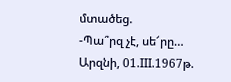մտածեց.
-Պա՞րզ չէ, սե՜րը…
Արզնի, 01.III.1967թ.